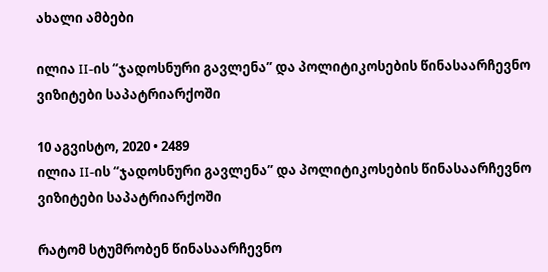ახალი ამბები

ილია II-ის “ჯადოსნური გავლენა” და პოლიტიკოსების წინასაარჩევნო ვიზიტები საპატრიარქოში

10 აგვისტო, 2020 • 2489
ილია II-ის “ჯადოსნური გავლენა” და პოლიტიკოსების წინასაარჩევნო ვიზიტები საპატრიარქოში

რატომ სტუმრობენ წინასაარჩევნო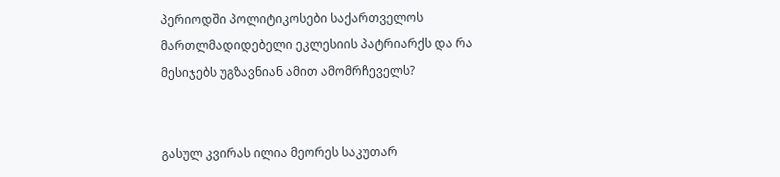პერიოდში პოლიტიკოსები საქართველოს მართლმადიდებელი ეკლესიის პატრიარქს და რა მესიჯებს უგზავნიან ამით ამომრჩეველს?


გასულ კვირას ილია მეორეს საკუთარ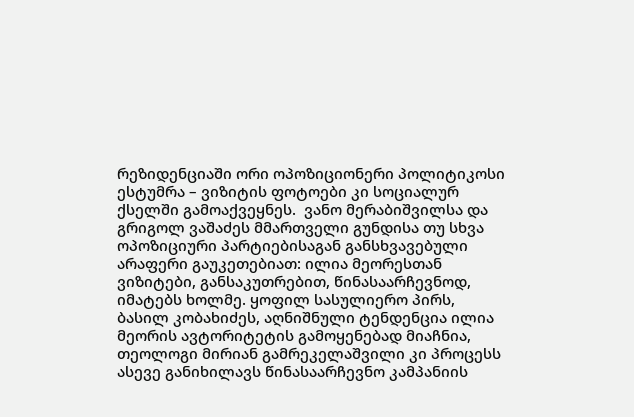რეზიდენციაში ორი ოპოზიციონერი პოლიტიკოსი ესტუმრა – ვიზიტის ფოტოები კი სოციალურ ქსელში გამოაქვეყნეს.  ვანო მერაბიშვილსა და გრიგოლ ვაშაძეს მმართველი გუნდისა თუ სხვა ოპოზიციური პარტიებისაგან განსხვავებული არაფერი გაუკეთებიათ: ილია მეორესთან ვიზიტები, განსაკუთრებით, წინასაარჩევნოდ, იმატებს ხოლმე. ყოფილ სასულიერო პირს, ბასილ კობახიძეს, აღნიშნული ტენდენცია ილია მეორის ავტორიტეტის გამოყენებად მიაჩნია, თეოლოგი მირიან გამრეკელაშვილი კი პროცესს ასევე განიხილავს წინასაარჩევნო კამპანიის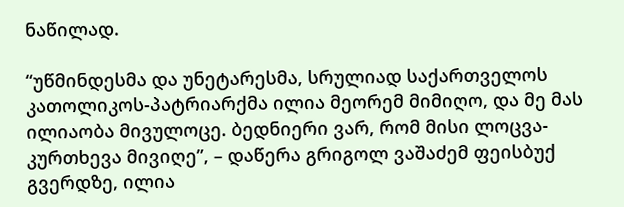ნაწილად.

“უწმინდესმა და უნეტარესმა, სრულიად საქართველოს კათოლიკოს-პატრიარქმა ილია მეორემ მიმიღო, და მე მას ილიაობა მივულოცე. ბედნიერი ვარ, რომ მისი ლოცვა-კურთხევა მივიღე”, – დაწერა გრიგოლ ვაშაძემ ფეისბუქ გვერდზე, ილია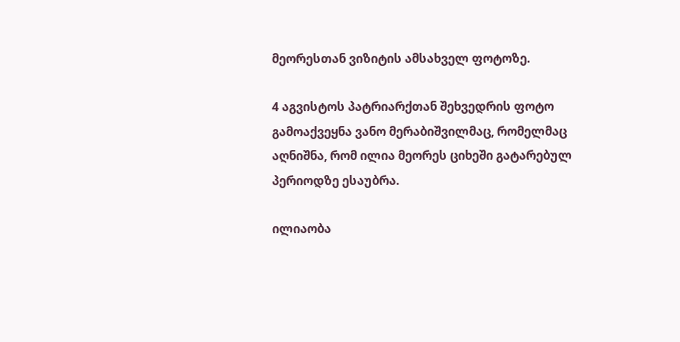მეორესთან ვიზიტის ამსახველ ფოტოზე.

4 აგვისტოს პატრიარქთან შეხვედრის ფოტო გამოაქვეყნა ვანო მერაბიშვილმაც, რომელმაც აღნიშნა, რომ ილია მეორეს ციხეში გატარებულ პერიოდზე ესაუბრა.

ილიაობა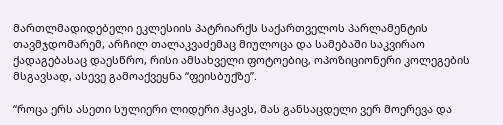მართლმადიდებელი ეკლესიის პატრიარქს საქართველოს პარლამენტის თავმჯდომარემ, არჩილ თალაკვაძემაც მიულოცა და სამებაში საკვირაო ქადაგებასაც დაესწრო, რისი ამსახველი ფოტოებიც, ოპოზიციონერი კოლეგების მსგავსად, ასევე გამოაქვეყნა “ფეისბუქზე”.

“როცა ერს ასეთი სულიერი ლიდერი ჰყავს, მას განსაცდელი ვერ მოერევა და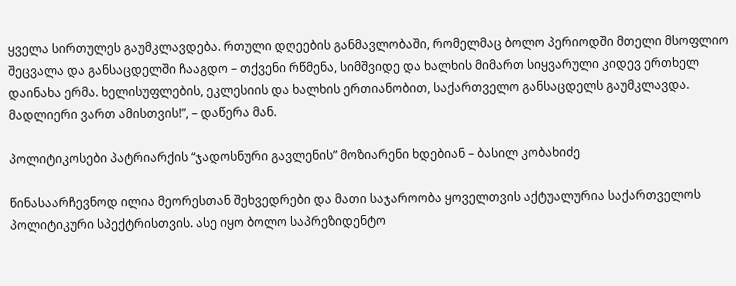ყველა სირთულეს გაუმკლავდება. რთული დღეების განმავლობაში, რომელმაც ბოლო პერიოდში მთელი მსოფლიო შეცვალა და განსაცდელში ჩააგდო – თქვენი რწმენა, სიმშვიდე და ხალხის მიმართ სიყვარული კიდევ ერთხელ დაინახა ერმა. ხელისუფლების, ეკლესიის და ხალხის ერთიანობით, საქართველო განსაცდელს გაუმკლავდა. მადლიერი ვართ ამისთვის!”, – დაწერა მან.

პოლიტიკოსები პატრიარქის “ჯადოსნური გავლენის” მოზიარენი ხდებიან – ბასილ კობახიძე

წინასაარჩევნოდ ილია მეორესთან შეხვედრები და მათი საჯაროობა ყოველთვის აქტუალურია საქართველოს პოლიტიკური სპექტრისთვის. ასე იყო ბოლო საპრეზიდენტო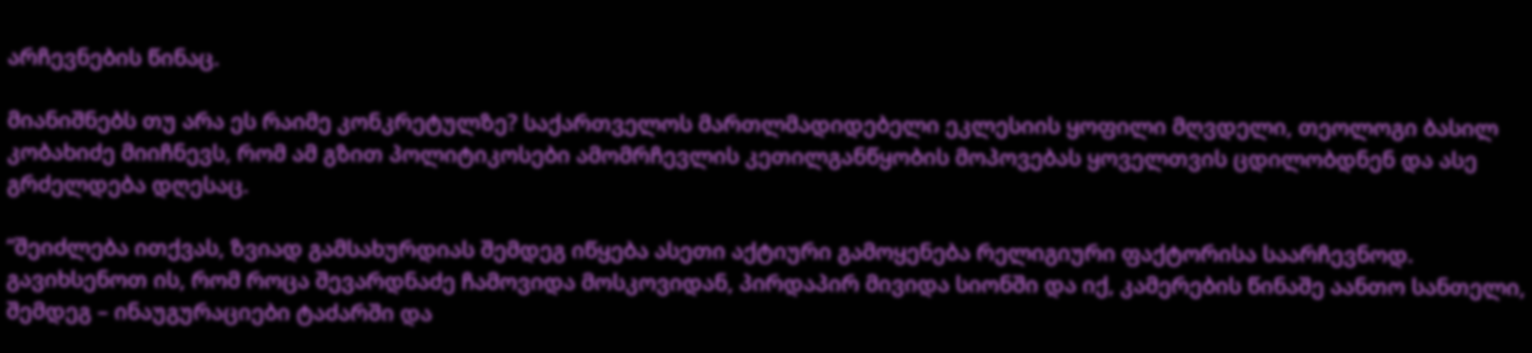არჩევნების წინაც.

მიანიშნებს თუ არა ეს რაიმე კონკრეტულზე? საქართველოს მართლმადიდებელი ეკლესიის ყოფილი მღვდელი, თეოლოგი ბასილ კობახიძე მიიჩნევს, რომ ამ გზით პოლიტიკოსები ამომრჩევლის კეთილგანწყობის მოპოვებას ყოველთვის ცდილობდნენ და ასე გრძელდება დღესაც.

“შეიძლება ითქვას, ზვიად გამსახურდიას შემდეგ იწყება ასეთი აქტიური გამოყენება რელიგიური ფაქტორისა საარჩევნოდ. გავიხსენოთ ის, რომ როცა შევარდნაძე ჩამოვიდა მოსკოვიდან, პირდაპირ მივიდა სიონში და იქ, კამერების წინაშე აანთო სანთელი, შემდეგ – ინაუგურაციები ტაძარში და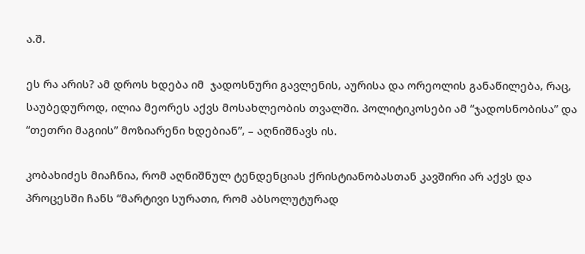ა.შ.

ეს რა არის? ამ დროს ხდება იმ  ჯადოსნური გავლენის, აურისა და ორეოლის განაწილება, რაც, საუბედუროდ, ილია მეორეს აქვს მოსახლეობის თვალში. პოლიტიკოსები ამ “ჯადოსნობისა” და “თეთრი მაგიის” მოზიარენი ხდებიან”, – აღნიშნავს ის.

კობახიძეს მიაჩნია, რომ აღნიშნულ ტენდენციას ქრისტიანობასთან კავშირი არ აქვს და პროცესში ჩანს “მარტივი სურათი, რომ აბსოლუტურად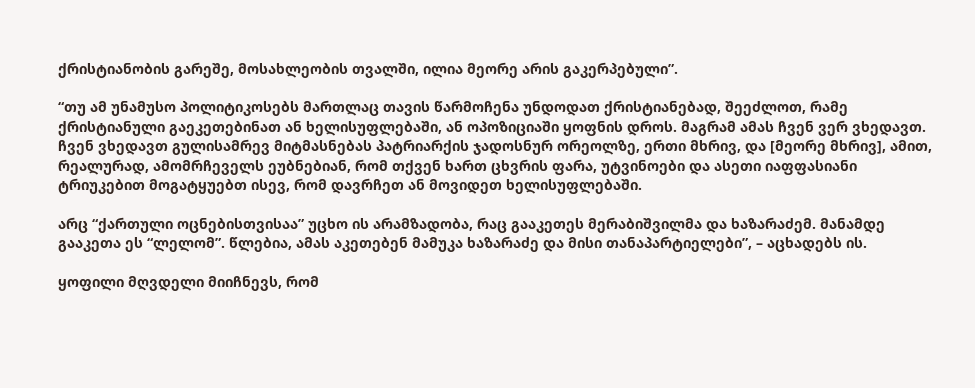ქრისტიანობის გარეშე, მოსახლეობის თვალში, ილია მეორე არის გაკერპებული”.

“თუ ამ უნამუსო პოლიტიკოსებს მართლაც თავის წარმოჩენა უნდოდათ ქრისტიანებად, შეეძლოთ, რამე ქრისტიანული გაეკეთებინათ ან ხელისუფლებაში, ან ოპოზიციაში ყოფნის დროს. მაგრამ ამას ჩვენ ვერ ვხედავთ. ჩვენ ვხედავთ გულისამრევ მიტმასნებას პატრიარქის ჯადოსნურ ორეოლზე, ერთი მხრივ, და [მეორე მხრივ], ამით, რეალურად, ამომრჩეველს ეუბნებიან, რომ თქვენ ხართ ცხვრის ფარა, უტვინოები და ასეთი იაფფასიანი ტრიუკებით მოგატყუებთ ისევ, რომ დავრჩეთ ან მოვიდეთ ხელისუფლებაში.

არც “ქართული ოცნებისთვისაა” უცხო ის არამზადობა, რაც გააკეთეს მერაბიშვილმა და ხაზარაძემ. მანამდე გააკეთა ეს “ლელომ”. წლებია, ამას აკეთებენ მამუკა ხაზარაძე და მისი თანაპარტიელები”, – აცხადებს ის.

ყოფილი მღვდელი მიიჩნევს, რომ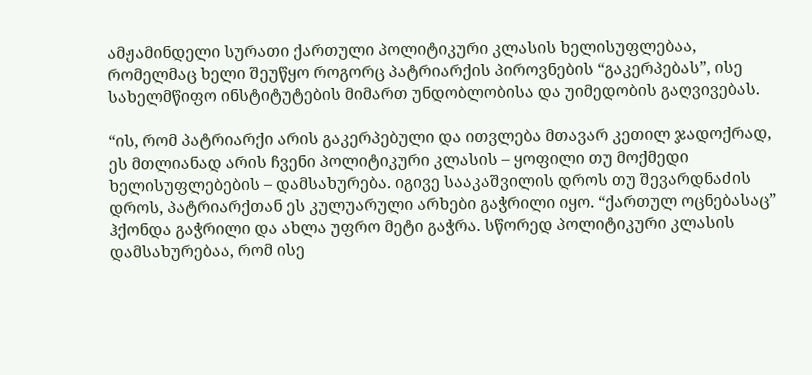ამჟამინდელი სურათი ქართული პოლიტიკური კლასის ხელისუფლებაა, რომელმაც ხელი შეუწყო როგორც პატრიარქის პიროვნების “გაკერპებას”, ისე სახელმწიფო ინსტიტუტების მიმართ უნდობლობისა და უიმედობის გაღვივებას.

“ის, რომ პატრიარქი არის გაკერპებული და ითვლება მთავარ კეთილ ჯადოქრად, ეს მთლიანად არის ჩვენი პოლიტიკური კლასის – ყოფილი თუ მოქმედი ხელისუფლებების – დამსახურება. იგივე სააკაშვილის დროს თუ შევარდნაძის დროს, პატრიარქთან ეს კულუარული არხები გაჭრილი იყო. “ქართულ ოცნებასაც” ჰქონდა გაჭრილი და ახლა უფრო მეტი გაჭრა. სწორედ პოლიტიკური კლასის დამსახურებაა, რომ ისე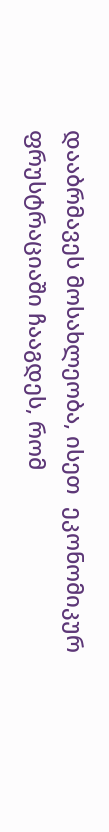დააბრმავეს მოსახლეობა, ისეთ  ეკონომიკურ ფრუსტრაციაში ჩააგდეს, რომ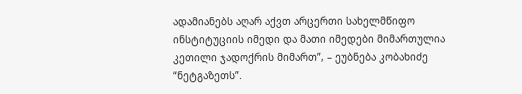ადამიანებს აღარ აქვთ არცერთი სახელმწიფო ინსტიტუციის იმედი და მათი იმედები მიმართულია კეთილი ჯადოქრის მიმართ”, – ეუბნება კობახიძე “ნეტგაზეთს”.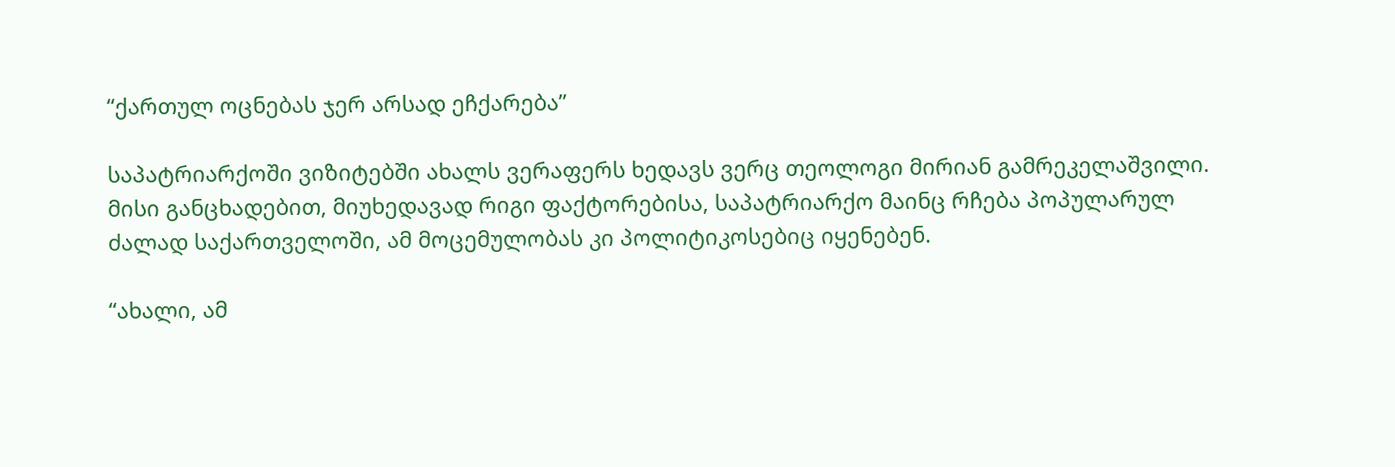“ქართულ ოცნებას ჯერ არსად ეჩქარება”

საპატრიარქოში ვიზიტებში ახალს ვერაფერს ხედავს ვერც თეოლოგი მირიან გამრეკელაშვილი. მისი განცხადებით, მიუხედავად რიგი ფაქტორებისა, საპატრიარქო მაინც რჩება პოპულარულ ძალად საქართველოში, ამ მოცემულობას კი პოლიტიკოსებიც იყენებენ.

“ახალი, ამ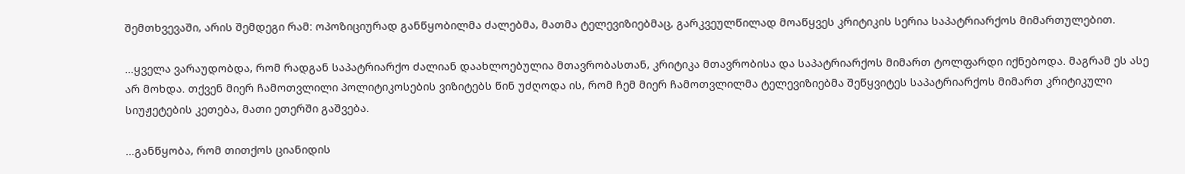შემთხვევაში, არის შემდეგი რამ: ოპოზიციურად განწყობილმა ძალებმა, მათმა ტელევიზიებმაც, გარკვეულწილად მოაწყვეს კრიტიკის სერია საპატრიარქოს მიმართულებით.

…ყველა ვარაუდობდა, რომ რადგან საპატრიარქო ძალიან დაახლოებულია მთავრობასთან, კრიტიკა მთავრობისა და საპატრიარქოს მიმართ ტოლფარდი იქნებოდა. მაგრამ ეს ასე არ მოხდა. თქვენ მიერ ჩამოთვლილი პოლიტიკოსების ვიზიტებს წინ უძღოდა ის, რომ ჩემ მიერ ჩამოთვლილმა ტელევიზიებმა შეწყვიტეს საპატრიარქოს მიმართ კრიტიკული სიუჟეტების კეთება, მათი ეთერში გაშვება.

…განწყობა, რომ თითქოს ციანიდის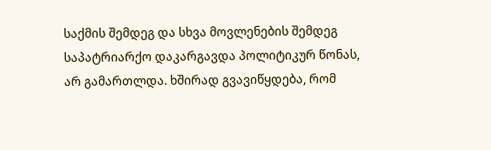საქმის შემდეგ და სხვა მოვლენების შემდეგ საპატრიარქო დაკარგავდა პოლიტიკურ წონას, არ გამართლდა. ხშირად გვავიწყდება, რომ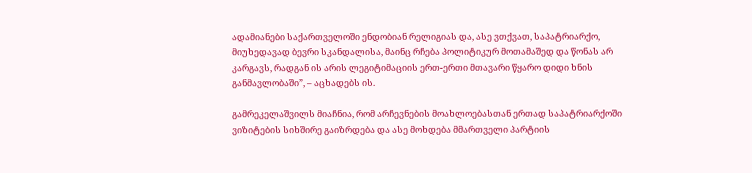ადამიანები საქართველოში ენდობიან რელიგიას და, ასე ვთქვათ, საპატრიარქო, მიუხედავად ბევრი სკანდალისა, მაინც რჩება პოლიტიკურ მოთამაშედ და წონას არ კარგავს, რადგან ის არის ლეგიტიმაციის ერთ-ერთი მთავარი წყარო დიდი ხნის განმავლობაში”, – აცხადებს ის.

გამრეკელაშვილს მიაჩნია, რომ არჩევნების მოახლოებასთან ერთად საპატრიარქოში ვიზიტების სიხშირე გაიზრდება და ასე მოხდება მმართველი პარტიის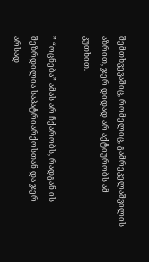შემთხვევაშიც, რომელიც, გამრეკელაშვილის აზრით, ჯერ დიდად არ აქტიურობს ამ კუთხით.

” “ოცნება” ამას არ ჩქარობს, რადგან ის შეზრდილია საპატრიარქოსთან და ჯერ არსად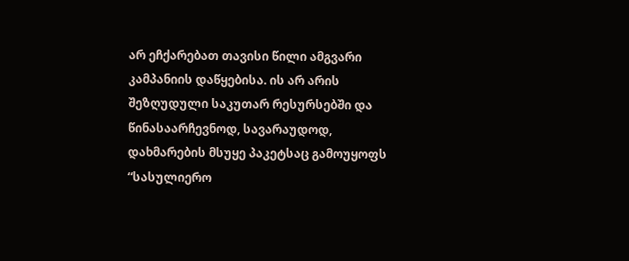არ ეჩქარებათ თავისი წილი ამგვარი კამპანიის დაწყებისა. ის არ არის შეზღუდული საკუთარ რესურსებში და წინასაარჩევნოდ, სავარაუდოდ, დახმარების მსუყე პაკეტსაც გამოუყოფს “სასულიერო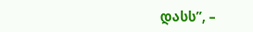დასს”, –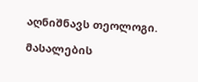აღნიშნავს თეოლოგი.

მასალების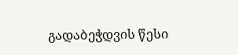გადაბეჭდვის წესი